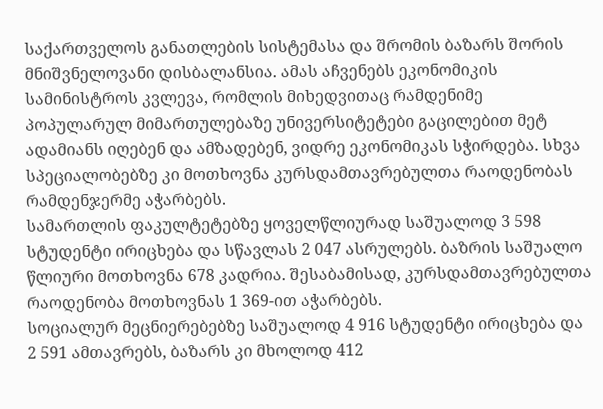საქართველოს განათლების სისტემასა და შრომის ბაზარს შორის მნიშვნელოვანი დისბალანსია. ამას აჩვენებს ეკონომიკის სამინისტროს კვლევა, რომლის მიხედვითაც რამდენიმე პოპულარულ მიმართულებაზე უნივერსიტეტები გაცილებით მეტ ადამიანს იღებენ და ამზადებენ, ვიდრე ეკონომიკას სჭირდება. სხვა სპეციალობებზე კი მოთხოვნა კურსდამთავრებულთა რაოდენობას რამდენჯერმე აჭარბებს.
სამართლის ფაკულტეტებზე ყოველწლიურად საშუალოდ 3 598 სტუდენტი ირიცხება და სწავლას 2 047 ასრულებს. ბაზრის საშუალო წლიური მოთხოვნა 678 კადრია. შესაბამისად, კურსდამთავრებულთა რაოდენობა მოთხოვნას 1 369-ით აჭარბებს.
სოციალურ მეცნიერებებზე საშუალოდ 4 916 სტუდენტი ირიცხება და 2 591 ამთავრებს, ბაზარს კი მხოლოდ 412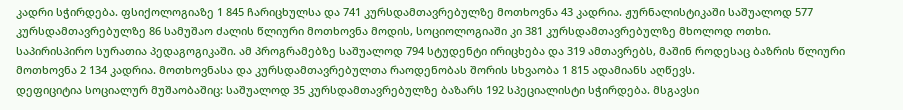კადრი სჭირდება. ფსიქოლოგიაზე 1 845 ჩარიცხულსა და 741 კურსდამთავრებულზე მოთხოვნა 43 კადრია. ჟურნალისტიკაში საშუალოდ 577 კურსდამთავრებულზე 86 სამუშაო ძალის წლიური მოთხოვნა მოდის, სოციოლოგიაში კი 381 კურსდამთავრებულზე მხოლოდ ოთხი.
საპირისპირო სურათია პედაგოგიკაში. ამ პროგრამებზე საშუალოდ 794 სტუდენტი ირიცხება და 319 ამთავრებს, მაშინ როდესაც ბაზრის წლიური მოთხოვნა 2 134 კადრია. მოთხოვნასა და კურსდამთავრებულთა რაოდენობას შორის სხვაობა 1 815 ადამიანს აღწევს.
დეფიციტია სოციალურ მუშაობაშიც: საშუალოდ 35 კურსდამთავრებულზე ბაზარს 192 სპეციალისტი სჭირდება. მსგავსი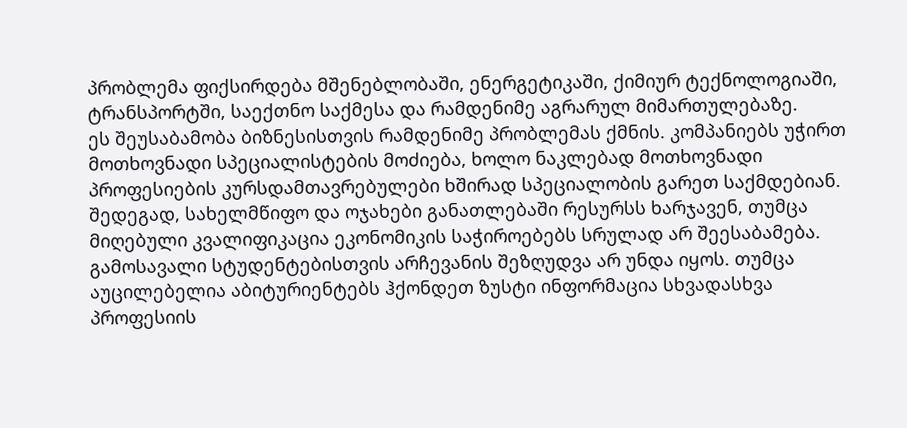პრობლემა ფიქსირდება მშენებლობაში, ენერგეტიკაში, ქიმიურ ტექნოლოგიაში, ტრანსპორტში, საექთნო საქმესა და რამდენიმე აგრარულ მიმართულებაზე.
ეს შეუსაბამობა ბიზნესისთვის რამდენიმე პრობლემას ქმნის. კომპანიებს უჭირთ მოთხოვნადი სპეციალისტების მოძიება, ხოლო ნაკლებად მოთხოვნადი პროფესიების კურსდამთავრებულები ხშირად სპეციალობის გარეთ საქმდებიან. შედეგად, სახელმწიფო და ოჯახები განათლებაში რესურსს ხარჯავენ, თუმცა მიღებული კვალიფიკაცია ეკონომიკის საჭიროებებს სრულად არ შეესაბამება.
გამოსავალი სტუდენტებისთვის არჩევანის შეზღუდვა არ უნდა იყოს. თუმცა აუცილებელია აბიტურიენტებს ჰქონდეთ ზუსტი ინფორმაცია სხვადასხვა პროფესიის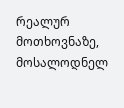რეალურ მოთხოვნაზე, მოსალოდნელ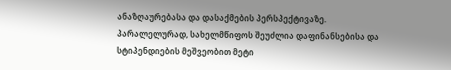ანაზღაურებასა და დასაქმების პერსპექტივაზე. პარალელურად, სახელმწიფოს შეუძლია დაფინანსებისა და სტიპენდიების მეშვეობით მეტი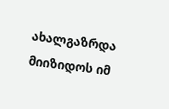ახალგაზრდა მიიზიდოს იმ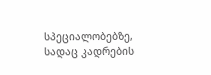სპეციალობებზე, სადაც კადრების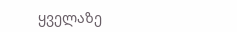ყველაზე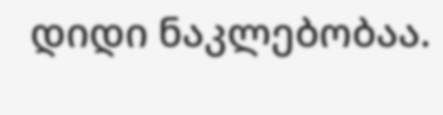დიდი ნაკლებობაა.